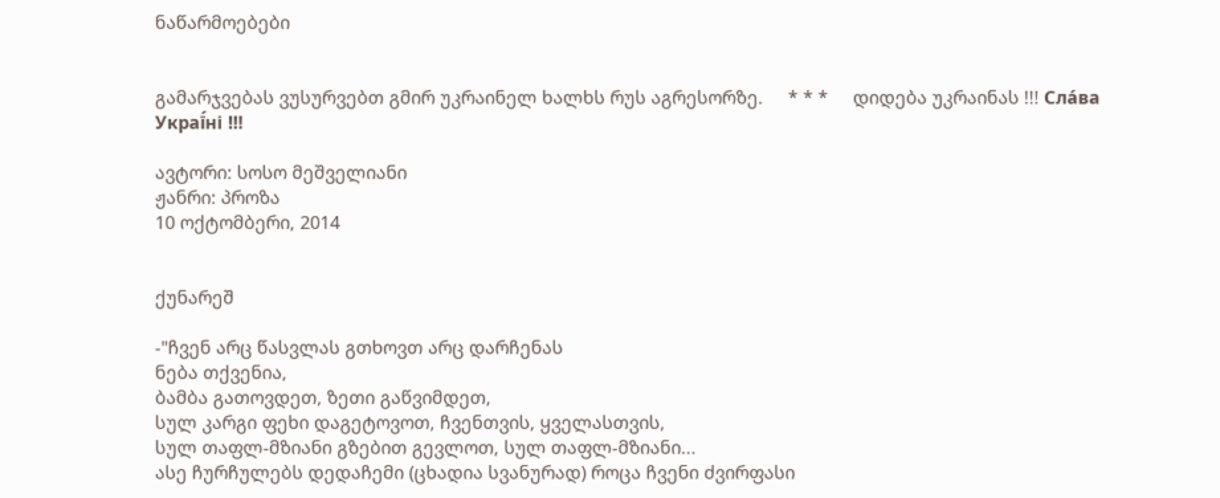ნაწარმოებები


გამარჯვებას ვუსურვებთ გმირ უკრაინელ ხალხს რუს აგრესორზე.     * * *     დიდება უკრაინას !!! Сла́ва Украї́ні !!!

ავტორი: სოსო მეშველიანი
ჟანრი: პროზა
10 ოქტომბერი, 2014


ქუნარეშ

-"ჩვენ არც წასვლას გთხოვთ არც დარჩენას
ნება თქვენია,
ბამბა გათოვდეთ, ზეთი გაწვიმდეთ,
სულ კარგი ფეხი დაგეტოვოთ, ჩვენთვის, ყველასთვის,
სულ თაფლ-მზიანი გზებით გევლოთ, სულ თაფლ-მზიანი...
ასე ჩურჩულებს დედაჩემი (ცხადია სვანურად) როცა ჩვენი ძვირფასი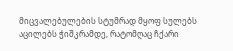მიცვალებულების სტუმრად მყოფ სულებს აცილებს ჭიშკრამდე, რატომღაც ჩქარი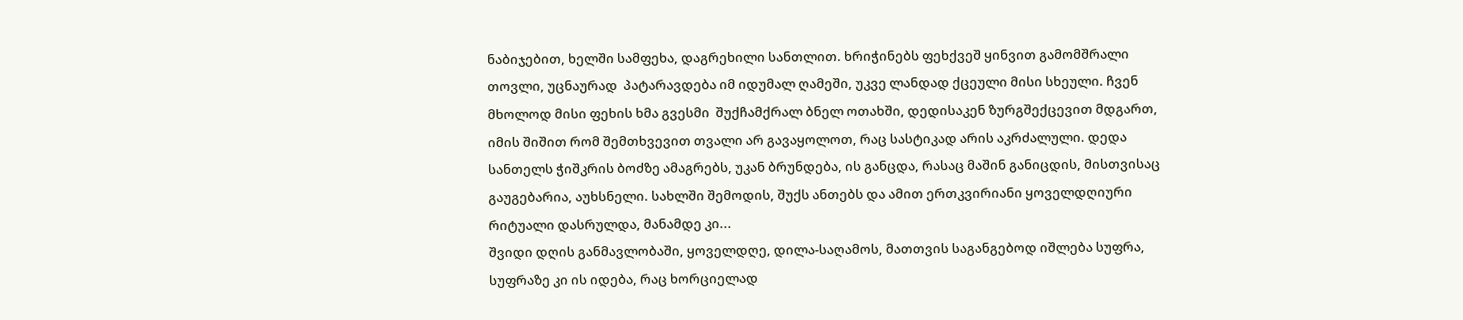ნაბიჯებით, ხელში სამფეხა, დაგრეხილი სანთლით. ხრიჭინებს ფეხქვეშ ყინვით გამომშრალი თოვლი, უცნაურად  პატარავდება იმ იდუმალ ღამეში, უკვე ლანდად ქცეული მისი სხეული. ჩვენ მხოლოდ მისი ფეხის ხმა გვესმი  შუქჩამქრალ ბნელ ოთახში, დედისაკენ ზურგშექცევით მდგართ, იმის შიშით რომ შემთხვევით თვალი არ გავაყოლოთ, რაც სასტიკად არის აკრძალული. დედა სანთელს ჭიშკრის ბოძზე ამაგრებს, უკან ბრუნდება, ის განცდა, რასაც მაშინ განიცდის, მისთვისაც გაუგებარია, აუხსნელი. სახლში შემოდის, შუქს ანთებს და ამით ერთკვირიანი ყოველდღიური რიტუალი დასრულდა, მანამდე კი...
შვიდი დღის განმავლობაში, ყოველდღე, დილა-საღამოს, მათთვის საგანგებოდ იშლება სუფრა, სუფრაზე კი ის იდება, რაც ხორციელად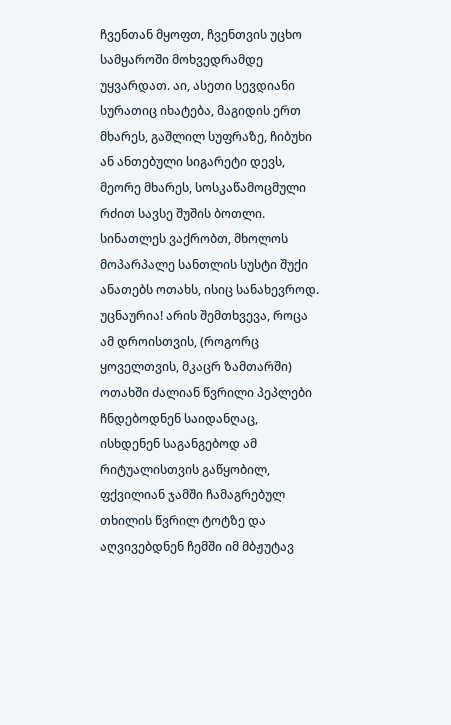ჩვენთან მყოფთ, ჩვენთვის უცხო სამყაროში მოხვედრამდე უყვარდათ. აი, ასეთი სევდიანი სურათიც იხატება, მაგიდის ერთ მხარეს, გაშლილ სუფრაზე, ჩიბუხი ან ანთებული სიგარეტი დევს, მეორე მხარეს, სოსკაწამოცმული რძით სავსე შუშის ბოთლი. სინათლეს ვაქრობთ, მხოლოს მოპარპალე სანთლის სუსტი შუქი ანათებს ოთახს, ისიც სანახევროდ. უცნაურია! არის შემთხვევა, როცა ამ დროისთვის, (როგორც ყოველთვის, მკაცრ ზამთარში) ოთახში ძალიან წვრილი პეპლები ჩნდებოდნენ საიდანღაც, ისხდენენ საგანგებოდ ამ რიტუალისთვის გაწყობილ, ფქვილიან ჯამში ჩამაგრებულ თხილის წვრილ ტოტზე და აღვივებდნენ ჩემში იმ მბჟუტავ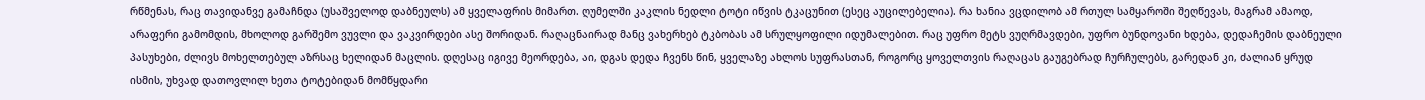რწმენას, რაც თავიდანვე გამაჩნდა (უსაშველოდ დაბნეულს) ამ ყველაფრის მიმართ. ღუმელში კაკლის ნედლი ტოტი იწვის ტკაცუნით (ესეც აუცილებელია). რა ხანია ვცდილობ ამ რთულ სამყაროში შეღწევას, მაგრამ ამაოდ, არაფერი გამომდის, მხოლოდ გარშემო ვუვლი და ვაკვირდები ასე შორიდან. რაღაცნაირად მანც ვახერხებ ტკბობას ამ სრულყოფილი იდუმალებით. რაც უფრო მეტს ვუღრმავდები, უფრო ბუნდოვანი ხდება, დედაჩემის დაბნეული პასუხები, ძლივს მოხელთებულ აზრსაც ხელიდან მაცლის. დღესაც იგივე მეორდება, აი, დგას დედა ჩვენს წინ, ყველაზე ახლოს სუფრასთან, როგორც ყოველთვის რაღაცას გაუგებრად ჩურჩულებს, გარედან კი, ძალიან ყრუდ ისმის, უხვად დათოვლილ ხეთა ტოტებიდან მომწყდარი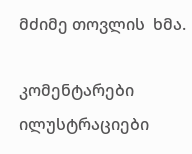მძიმე თოვლის  ხმა.

კომენტარები ილუსტრაციები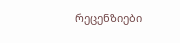რეცენზიები